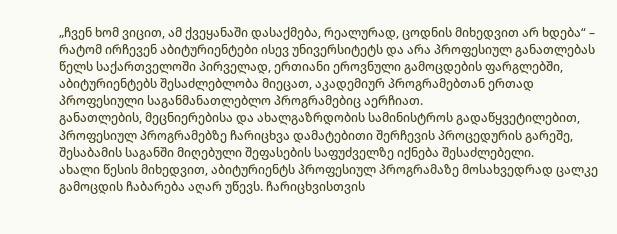„ჩვენ ხომ ვიცით, ამ ქვეყანაში დასაქმება, რეალურად, ცოდნის მიხედვით არ ხდება“ – რატომ ირჩევენ აბიტურიენტები ისევ უნივერსიტეტს და არა პროფესიულ განათლებას
წელს საქართველოში პირველად, ერთიანი ეროვნული გამოცდების ფარგლებში, აბიტურიენტებს შესაძლებლობა მიეცათ, აკადემიურ პროგრამებთან ერთად პროფესიული საგანმანათლებლო პროგრამებიც აერჩიათ.
განათლების, მეცნიერებისა და ახალგაზრდობის სამინისტროს გადაწყვეტილებით, პროფესიულ პროგრამებზე ჩარიცხვა დამატებითი შერჩევის პროცედურის გარეშე, შესაბამის საგანში მიღებული შეფასების საფუძველზე იქნება შესაძლებელი.
ახალი წესის მიხედვით, აბიტურიენტს პროფესიულ პროგრამაზე მოსახვედრად ცალკე გამოცდის ჩაბარება აღარ უწევს. ჩარიცხვისთვის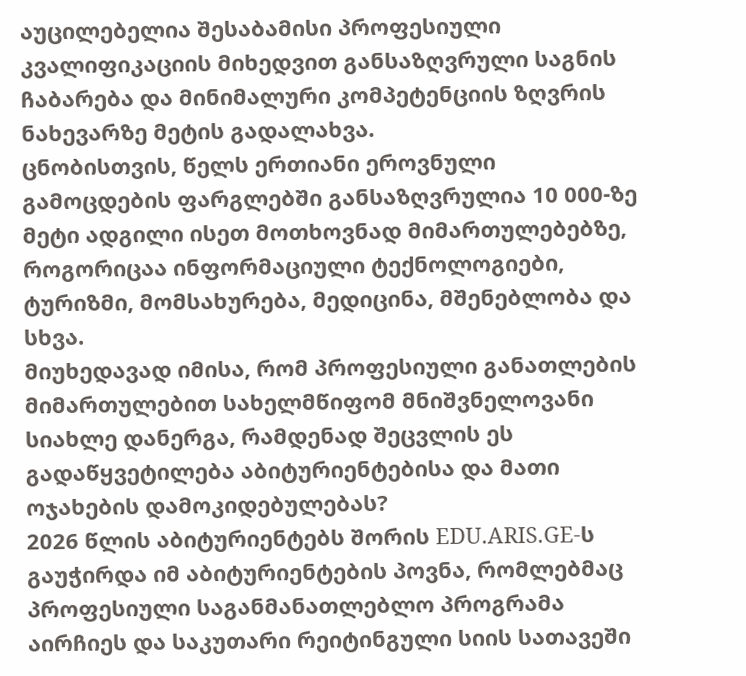აუცილებელია შესაბამისი პროფესიული კვალიფიკაციის მიხედვით განსაზღვრული საგნის ჩაბარება და მინიმალური კომპეტენციის ზღვრის ნახევარზე მეტის გადალახვა.
ცნობისთვის, წელს ერთიანი ეროვნული გამოცდების ფარგლებში განსაზღვრულია 10 000-ზე მეტი ადგილი ისეთ მოთხოვნად მიმართულებებზე, როგორიცაა ინფორმაციული ტექნოლოგიები, ტურიზმი, მომსახურება, მედიცინა, მშენებლობა და სხვა.
მიუხედავად იმისა, რომ პროფესიული განათლების მიმართულებით სახელმწიფომ მნიშვნელოვანი სიახლე დანერგა, რამდენად შეცვლის ეს გადაწყვეტილება აბიტურიენტებისა და მათი ოჯახების დამოკიდებულებას?
2026 წლის აბიტურიენტებს შორის EDU.ARIS.GE-ს გაუჭირდა იმ აბიტურიენტების პოვნა, რომლებმაც პროფესიული საგანმანათლებლო პროგრამა აირჩიეს და საკუთარი რეიტინგული სიის სათავეში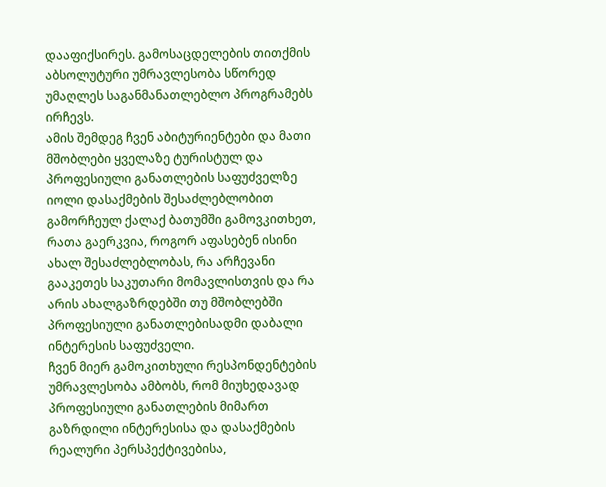დააფიქსირეს. გამოსაცდელების თითქმის აბსოლუტური უმრავლესობა სწორედ უმაღლეს საგანმანათლებლო პროგრამებს ირჩევს.
ამის შემდეგ ჩვენ აბიტურიენტები და მათი მშობლები ყველაზე ტურისტულ და პროფესიული განათლების საფუძველზე იოლი დასაქმების შესაძლებლობით გამორჩეულ ქალაქ ბათუმში გამოვკითხეთ, რათა გაერკვია, როგორ აფასებენ ისინი ახალ შესაძლებლობას, რა არჩევანი გააკეთეს საკუთარი მომავლისთვის და რა არის ახალგაზრდებში თუ მშობლებში პროფესიული განათლებისადმი დაბალი ინტერესის საფუძველი.
ჩვენ მიერ გამოკითხული რესპონდენტების უმრავლესობა ამბობს, რომ მიუხედავად პროფესიული განათლების მიმართ გაზრდილი ინტერესისა და დასაქმების რეალური პერსპექტივებისა,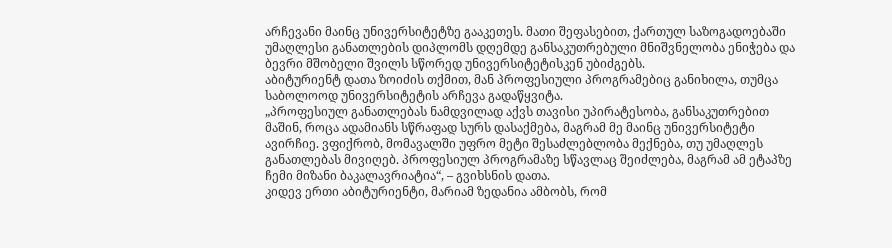არჩევანი მაინც უნივერსიტეტზე გააკეთეს. მათი შეფასებით, ქართულ საზოგადოებაში უმაღლესი განათლების დიპლომს დღემდე განსაკუთრებული მნიშვნელობა ენიჭება და ბევრი მშობელი შვილს სწორედ უნივერსიტეტისკენ უბიძგებს.
აბიტურიენტ დათა ზოიძის თქმით, მან პროფესიული პროგრამებიც განიხილა, თუმცა საბოლოოდ უნივერსიტეტის არჩევა გადაწყვიტა.
„პროფესიულ განათლებას ნამდვილად აქვს თავისი უპირატესობა, განსაკუთრებით მაშინ, როცა ადამიანს სწრაფად სურს დასაქმება, მაგრამ მე მაინც უნივერსიტეტი ავირჩიე. ვფიქრობ, მომავალში უფრო მეტი შესაძლებლობა მექნება, თუ უმაღლეს განათლებას მივიღებ. პროფესიულ პროგრამაზე სწავლაც შეიძლება, მაგრამ ამ ეტაპზე ჩემი მიზანი ბაკალავრიატია“, – გვიხსნის დათა.
კიდევ ერთი აბიტურიენტი, მარიამ ზედანია ამბობს, რომ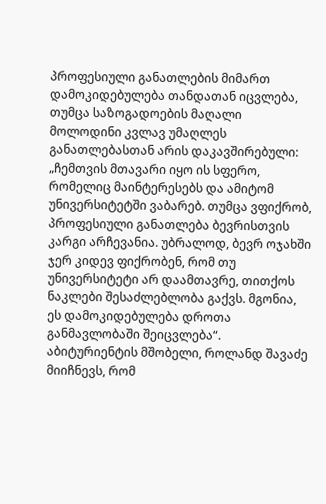პროფესიული განათლების მიმართ დამოკიდებულება თანდათან იცვლება, თუმცა საზოგადოების მაღალი მოლოდინი კვლავ უმაღლეს განათლებასთან არის დაკავშირებული:
„ჩემთვის მთავარი იყო ის სფერო, რომელიც მაინტერესებს და ამიტომ უნივერსიტეტში ვაბარებ. თუმცა ვფიქრობ, პროფესიული განათლება ბევრისთვის კარგი არჩევანია. უბრალოდ, ბევრ ოჯახში ჯერ კიდევ ფიქრობენ, რომ თუ უნივერსიტეტი არ დაამთავრე, თითქოს ნაკლები შესაძლებლობა გაქვს. მგონია, ეს დამოკიდებულება დროთა განმავლობაში შეიცვლება“.
აბიტურიენტის მშობელი, როლანდ შავაძე მიიჩნევს, რომ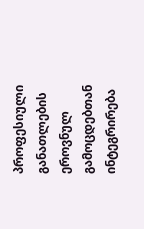პროფესიული განათლების ეროვნულ გამოცდებთან ინტეგრირება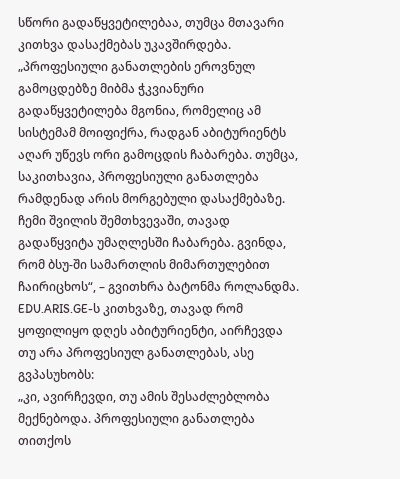სწორი გადაწყვეტილებაა, თუმცა მთავარი კითხვა დასაქმებას უკავშირდება.
„პროფესიული განათლების ეროვნულ გამოცდებზე მიბმა ჭკვიანური გადაწყვეტილება მგონია, რომელიც ამ სისტემამ მოიფიქრა, რადგან აბიტურიენტს აღარ უწევს ორი გამოცდის ჩაბარება. თუმცა, საკითხავია, პროფესიული განათლება რამდენად არის მორგებული დასაქმებაზე. ჩემი შვილის შემთხვევაში, თავად გადაწყვიტა უმაღლესში ჩაბარება. გვინდა, რომ ბსუ-ში სამართლის მიმართულებით ჩაირიცხოს“, – გვითხრა ბატონმა როლანდმა.
EDU.ARIS.GE-ს კითხვაზე, თავად რომ ყოფილიყო დღეს აბიტურიენტი, აირჩევდა თუ არა პროფესიულ განათლებას, ასე გვპასუხობს:
„კი, ავირჩევდი, თუ ამის შესაძლებლობა მექნებოდა. პროფესიული განათლება თითქოს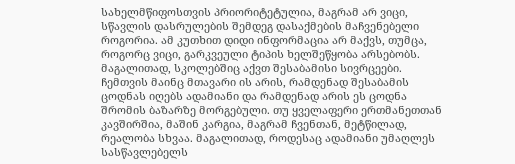სახელმწიფოსთვის პრიორიტეტულია, მაგრამ არ ვიცი, სწავლის დასრულების შემდეგ დასაქმების მაჩვენებელი როგორია. ამ კუთხით დიდი ინფორმაცია არ მაქვს, თუმცა, როგორც ვიცი, გარკვეული ტიპის ხელშეწყობა არსებობს. მაგალითად, სკოლებშიც აქვთ შესაბამისი სივრცეები.
ჩემთვის მაინც მთავარი ის არის, რამდენად შესაბამის ცოდნას იღებს ადამიანი და რამდენად არის ეს ცოდნა შრომის ბაზარზე მორგებული. თუ ყველაფერი ერთმანეთთან კავშირშია, მაშინ კარგია, მაგრამ ჩვენთან, მეტწილად, რეალობა სხვაა. მაგალითად, როდესაც ადამიანი უმაღლეს სასწავლებელს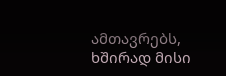ამთავრებს, ხშირად მისი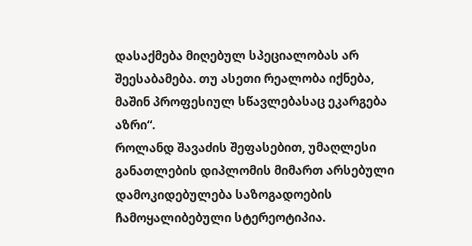დასაქმება მიღებულ სპეციალობას არ შეესაბამება. თუ ასეთი რეალობა იქნება, მაშინ პროფესიულ სწავლებასაც ეკარგება აზრი“.
როლანდ შავაძის შეფასებით, უმაღლესი განათლების დიპლომის მიმართ არსებული დამოკიდებულება საზოგადოების ჩამოყალიბებული სტერეოტიპია.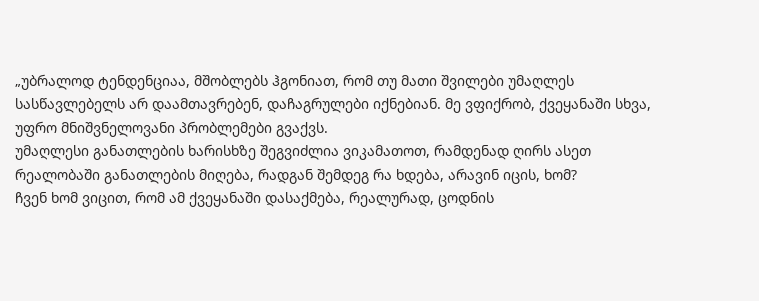„უბრალოდ ტენდენციაა, მშობლებს ჰგონიათ, რომ თუ მათი შვილები უმაღლეს სასწავლებელს არ დაამთავრებენ, დაჩაგრულები იქნებიან. მე ვფიქრობ, ქვეყანაში სხვა, უფრო მნიშვნელოვანი პრობლემები გვაქვს.
უმაღლესი განათლების ხარისხზე შეგვიძლია ვიკამათოთ, რამდენად ღირს ასეთ რეალობაში განათლების მიღება, რადგან შემდეგ რა ხდება, არავინ იცის, ხომ?
ჩვენ ხომ ვიცით, რომ ამ ქვეყანაში დასაქმება, რეალურად, ცოდნის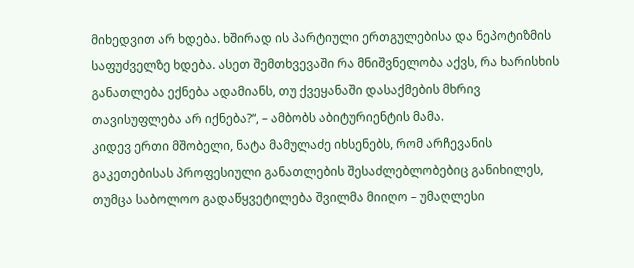მიხედვით არ ხდება. ხშირად ის პარტიული ერთგულებისა და ნეპოტიზმის საფუძველზე ხდება. ასეთ შემთხვევაში რა მნიშვნელობა აქვს, რა ხარისხის განათლება ექნება ადამიანს, თუ ქვეყანაში დასაქმების მხრივ თავისუფლება არ იქნება?“, – ამბობს აბიტურიენტის მამა.
კიდევ ერთი მშობელი, ნატა მამულაძე იხსენებს, რომ არჩევანის გაკეთებისას პროფესიული განათლების შესაძლებლობებიც განიხილეს, თუმცა საბოლოო გადაწყვეტილება შვილმა მიიღო – უმაღლესი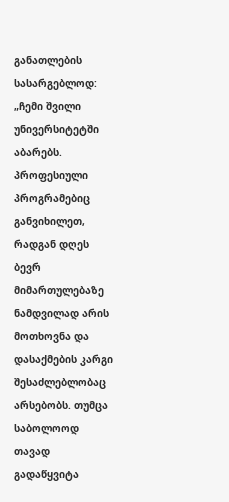განათლების სასარგებლოდ:
„ჩემი შვილი უნივერსიტეტში აბარებს. პროფესიული პროგრამებიც განვიხილეთ, რადგან დღეს ბევრ მიმართულებაზე ნამდვილად არის მოთხოვნა და დასაქმების კარგი შესაძლებლობაც არსებობს. თუმცა საბოლოოდ თავად გადაწყვიტა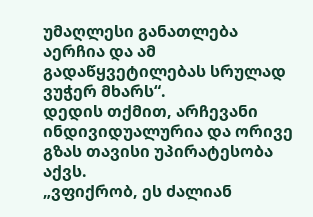უმაღლესი განათლება აერჩია და ამ გადაწყვეტილებას სრულად ვუჭერ მხარს“.
დედის თქმით, არჩევანი ინდივიდუალურია და ორივე გზას თავისი უპირატესობა აქვს.
„ვფიქრობ, ეს ძალიან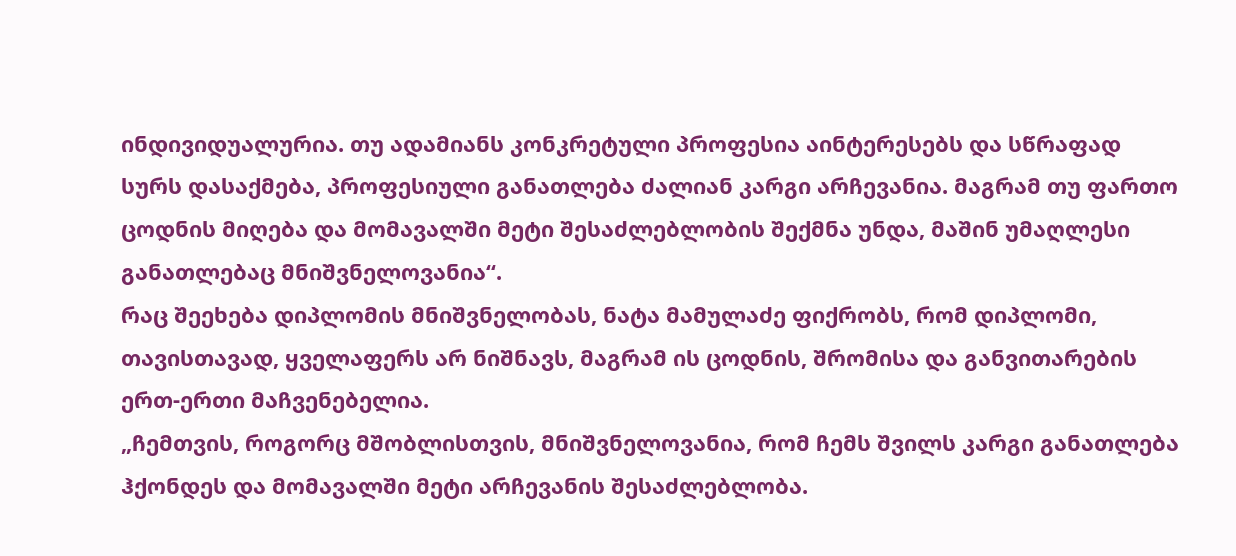ინდივიდუალურია. თუ ადამიანს კონკრეტული პროფესია აინტერესებს და სწრაფად სურს დასაქმება, პროფესიული განათლება ძალიან კარგი არჩევანია. მაგრამ თუ ფართო ცოდნის მიღება და მომავალში მეტი შესაძლებლობის შექმნა უნდა, მაშინ უმაღლესი განათლებაც მნიშვნელოვანია“.
რაც შეეხება დიპლომის მნიშვნელობას, ნატა მამულაძე ფიქრობს, რომ დიპლომი, თავისთავად, ყველაფერს არ ნიშნავს, მაგრამ ის ცოდნის, შრომისა და განვითარების ერთ-ერთი მაჩვენებელია.
„ჩემთვის, როგორც მშობლისთვის, მნიშვნელოვანია, რომ ჩემს შვილს კარგი განათლება ჰქონდეს და მომავალში მეტი არჩევანის შესაძლებლობა.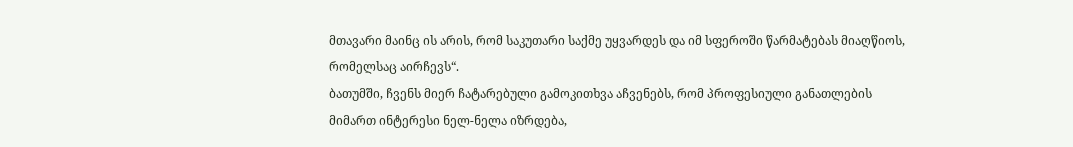მთავარი მაინც ის არის, რომ საკუთარი საქმე უყვარდეს და იმ სფეროში წარმატებას მიაღწიოს, რომელსაც აირჩევს“.
ბათუმში, ჩვენს მიერ ჩატარებული გამოკითხვა აჩვენებს, რომ პროფესიული განათლების მიმართ ინტერესი ნელ-ნელა იზრდება,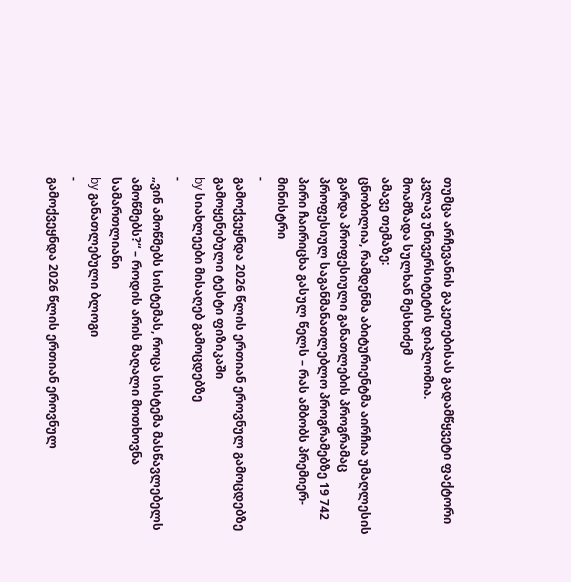თუმცა არჩევანის გაკეთებისას გადამწყვეტი ფაქტორი კვლავ უნივერსიტეტის დიპლომია.
მოამზადა სულხან მესხიძემ
ამავე თემაზე:
ცნობილია, რამდენმა აბიტურიენტმა აირჩია უმაღლესის გარდა პროფესიული განათლების პროგრამაც
პროფესიულ საგანმანათლებლო პროგრამებზე 19 742 პირი ჩაირიცხა გასულ წელს – რას ამბობს პრემიერ-მინისტრი
-
გამოქვეყნდა 2026 წლის ერთიან ეროვნულ გამოცდებზე გამოყენებული ტესტი ფიზიკაში
by სიახლეები მისაღებ გამოცდებზე
-
„ვინ ამოწმებს სისტემას, როცა სისტემა მასწავლებელს ამოწმებს?“ – როდის არის მაღალი მოთხოვნა სამართლიანი
by განათლებული ბლოგი
-
გამოქვეყნდა 2026 წლის ერთიან ეროვნულ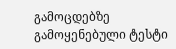გამოცდებზე გამოყენებული ტესტი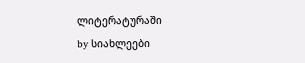ლიტერატურაში
by სიახლეები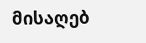მისაღებ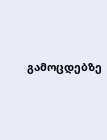გამოცდებზე